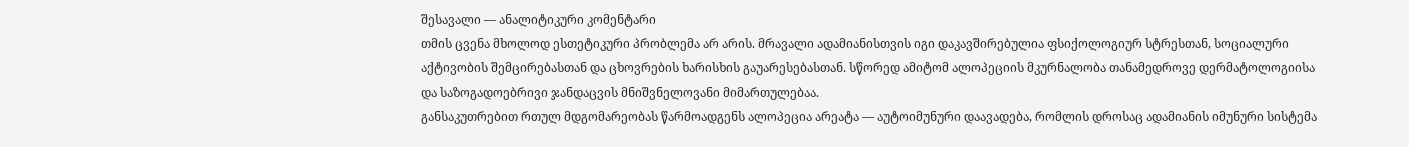შესავალი — ანალიტიკური კომენტარი
თმის ცვენა მხოლოდ ესთეტიკური პრობლემა არ არის. მრავალი ადამიანისთვის იგი დაკავშირებულია ფსიქოლოგიურ სტრესთან, სოციალური აქტივობის შემცირებასთან და ცხოვრების ხარისხის გაუარესებასთან. სწორედ ამიტომ ალოპეციის მკურნალობა თანამედროვე დერმატოლოგიისა და საზოგადოებრივი ჯანდაცვის მნიშვნელოვანი მიმართულებაა.
განსაკუთრებით რთულ მდგომარეობას წარმოადგენს ალოპეცია არეატა — აუტოიმუნური დაავადება, რომლის დროსაც ადამიანის იმუნური სისტემა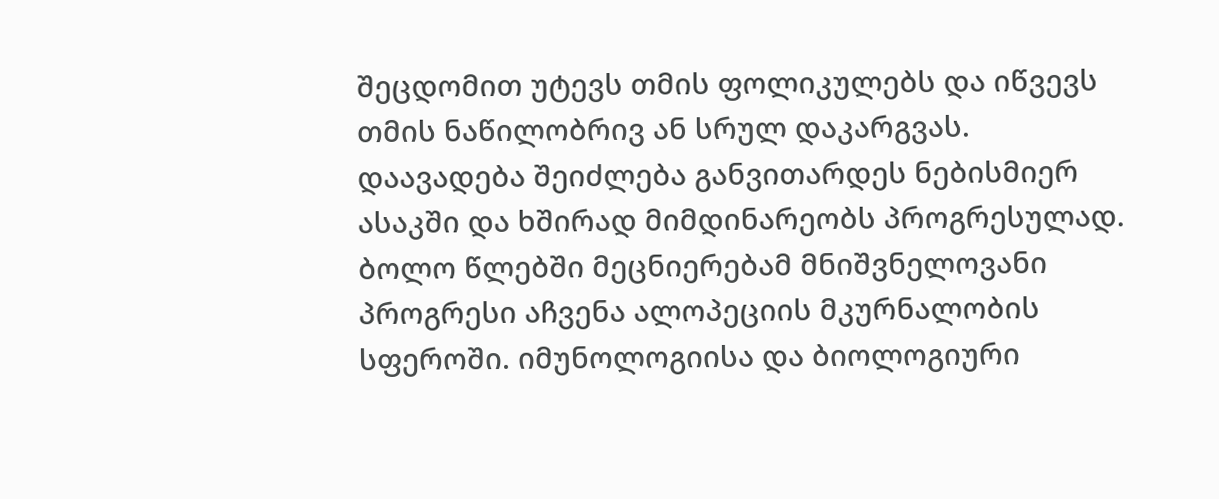შეცდომით უტევს თმის ფოლიკულებს და იწვევს თმის ნაწილობრივ ან სრულ დაკარგვას. დაავადება შეიძლება განვითარდეს ნებისმიერ ასაკში და ხშირად მიმდინარეობს პროგრესულად.
ბოლო წლებში მეცნიერებამ მნიშვნელოვანი პროგრესი აჩვენა ალოპეციის მკურნალობის სფეროში. იმუნოლოგიისა და ბიოლოგიური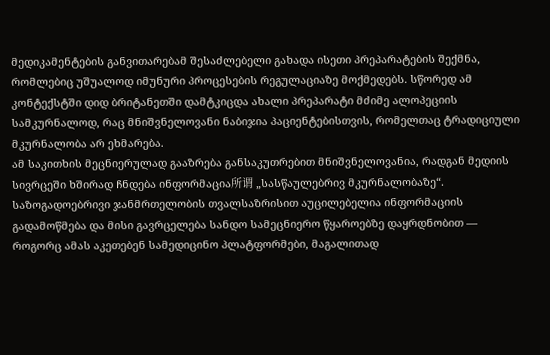მედიკამენტების განვითარებამ შესაძლებელი გახადა ისეთი პრეპარატების შექმნა, რომლებიც უშუალოდ იმუნური პროცესების რეგულაციაზე მოქმედებს. სწორედ ამ კონტექსტში დიდ ბრიტანეთში დამტკიცდა ახალი პრეპარატი მძიმე ალოპეციის სამკურნალოდ, რაც მნიშვნელოვანი ნაბიჯია პაციენტებისთვის, რომელთაც ტრადიციული მკურნალობა არ ეხმარება.
ამ საკითხის მეცნიერულად გააზრება განსაკუთრებით მნიშვნელოვანია, რადგან მედიის სივრცეში ხშირად ჩნდება ინფორმაცია所谓 „სასწაულებრივ მკურნალობაზე“. საზოგადოებრივი ჯანმრთელობის თვალსაზრისით აუცილებელია ინფორმაციის გადამოწმება და მისი გავრცელება სანდო სამეცნიერო წყაროებზე დაყრდნობით — როგორც ამას აკეთებენ სამედიცინო პლატფორმები, მაგალითად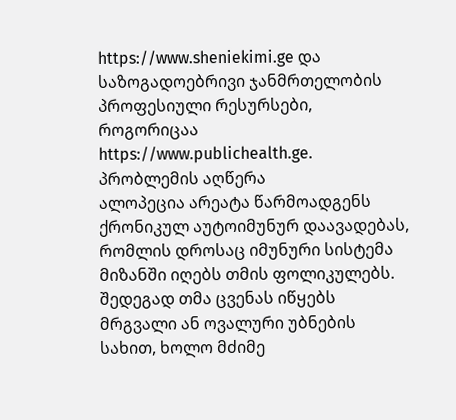https://www.sheniekimi.ge და საზოგადოებრივი ჯანმრთელობის პროფესიული რესურსები, როგორიცაა https://www.publichealth.ge.
პრობლემის აღწერა
ალოპეცია არეატა წარმოადგენს ქრონიკულ აუტოიმუნურ დაავადებას, რომლის დროსაც იმუნური სისტემა მიზანში იღებს თმის ფოლიკულებს. შედეგად თმა ცვენას იწყებს მრგვალი ან ოვალური უბნების სახით, ხოლო მძიმე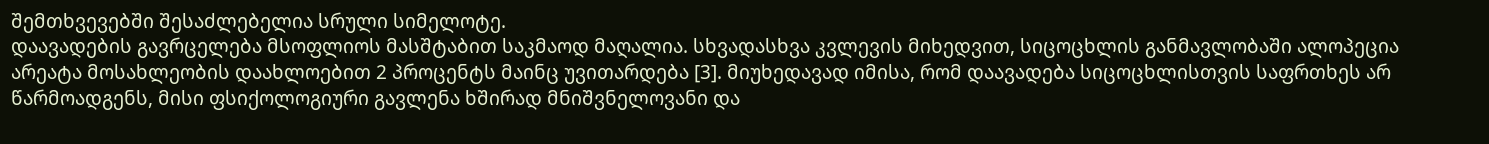შემთხვევებში შესაძლებელია სრული სიმელოტე.
დაავადების გავრცელება მსოფლიოს მასშტაბით საკმაოდ მაღალია. სხვადასხვა კვლევის მიხედვით, სიცოცხლის განმავლობაში ალოპეცია არეატა მოსახლეობის დაახლოებით 2 პროცენტს მაინც უვითარდება [3]. მიუხედავად იმისა, რომ დაავადება სიცოცხლისთვის საფრთხეს არ წარმოადგენს, მისი ფსიქოლოგიური გავლენა ხშირად მნიშვნელოვანი და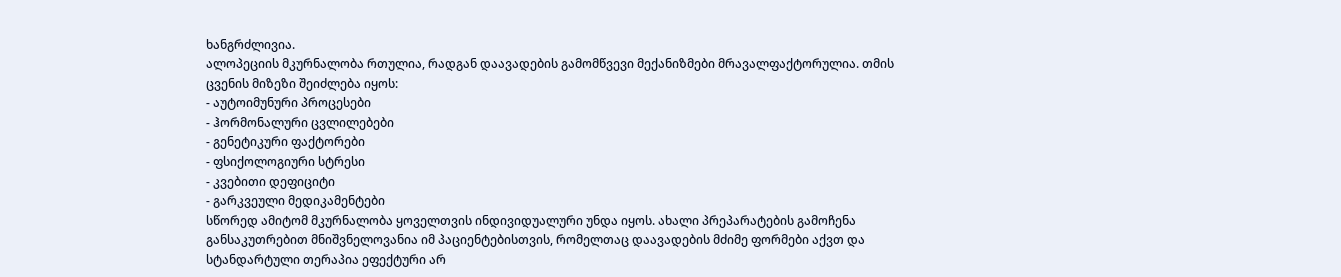ხანგრძლივია.
ალოპეციის მკურნალობა რთულია, რადგან დაავადების გამომწვევი მექანიზმები მრავალფაქტორულია. თმის ცვენის მიზეზი შეიძლება იყოს:
- აუტოიმუნური პროცესები
- ჰორმონალური ცვლილებები
- გენეტიკური ფაქტორები
- ფსიქოლოგიური სტრესი
- კვებითი დეფიციტი
- გარკვეული მედიკამენტები
სწორედ ამიტომ მკურნალობა ყოველთვის ინდივიდუალური უნდა იყოს. ახალი პრეპარატების გამოჩენა განსაკუთრებით მნიშვნელოვანია იმ პაციენტებისთვის, რომელთაც დაავადების მძიმე ფორმები აქვთ და სტანდარტული თერაპია ეფექტური არ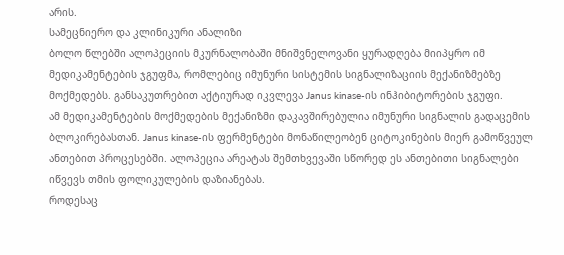არის.
სამეცნიერო და კლინიკური ანალიზი
ბოლო წლებში ალოპეციის მკურნალობაში მნიშვნელოვანი ყურადღება მიიპყრო იმ მედიკამენტების ჯგუფმა, რომლებიც იმუნური სისტემის სიგნალიზაციის მექანიზმებზე მოქმედებს. განსაკუთრებით აქტიურად იკვლევა Janus kinase-ის ინჰიბიტორების ჯგუფი.
ამ მედიკამენტების მოქმედების მექანიზმი დაკავშირებულია იმუნური სიგნალის გადაცემის ბლოკირებასთან. Janus kinase-ის ფერმენტები მონაწილეობენ ციტოკინების მიერ გამოწვეულ ანთებით პროცესებში. ალოპეცია არეატას შემთხვევაში სწორედ ეს ანთებითი სიგნალები იწვევს თმის ფოლიკულების დაზიანებას.
როდესაც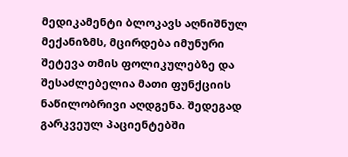მედიკამენტი ბლოკავს აღნიშნულ მექანიზმს, მცირდება იმუნური შეტევა თმის ფოლიკულებზე და შესაძლებელია მათი ფუნქციის ნაწილობრივი აღდგენა. შედეგად გარკვეულ პაციენტებში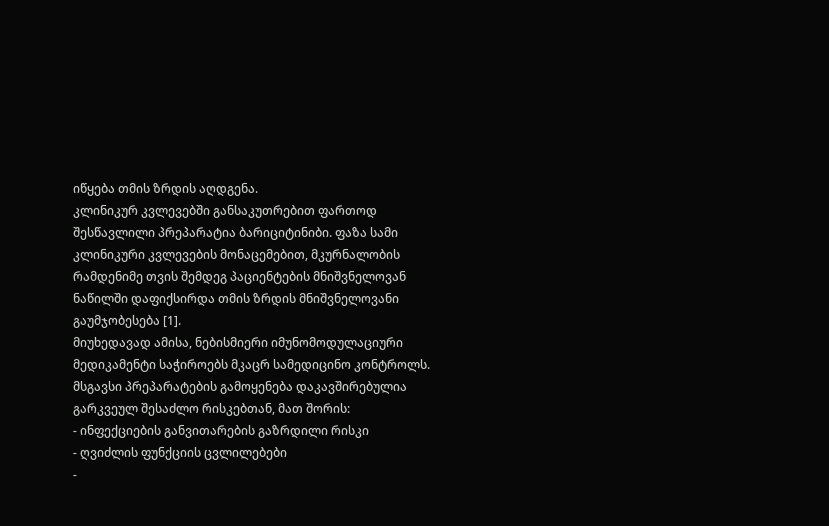იწყება თმის ზრდის აღდგენა.
კლინიკურ კვლევებში განსაკუთრებით ფართოდ შესწავლილი პრეპარატია ბარიციტინიბი. ფაზა სამი კლინიკური კვლევების მონაცემებით, მკურნალობის რამდენიმე თვის შემდეგ პაციენტების მნიშვნელოვან ნაწილში დაფიქსირდა თმის ზრდის მნიშვნელოვანი გაუმჯობესება [1].
მიუხედავად ამისა, ნებისმიერი იმუნომოდულაციური მედიკამენტი საჭიროებს მკაცრ სამედიცინო კონტროლს. მსგავსი პრეპარატების გამოყენება დაკავშირებულია გარკვეულ შესაძლო რისკებთან, მათ შორის:
- ინფექციების განვითარების გაზრდილი რისკი
- ღვიძლის ფუნქციის ცვლილებები
-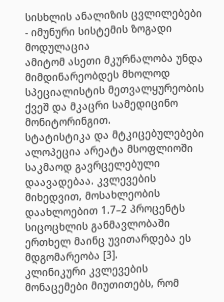სისხლის ანალიზის ცვლილებები
- იმუნური სისტემის ზოგადი მოდულაცია
ამიტომ ასეთი მკურნალობა უნდა მიმდინარეობდეს მხოლოდ სპეციალისტის მეთვალყურეობის ქვეშ და მკაცრი სამედიცინო მონიტორინგით.
სტატისტიკა და მტკიცებულებები
ალოპეცია არეატა მსოფლიოში საკმაოდ გავრცელებული დაავადებაა. კვლევების მიხედვით, მოსახლეობის დაახლოებით 1.7–2 პროცენტს სიცოცხლის განმავლობაში ერთხელ მაინც უვითარდება ეს მდგომარეობა [3].
კლინიკური კვლევების მონაცემები მიუთითებს, რომ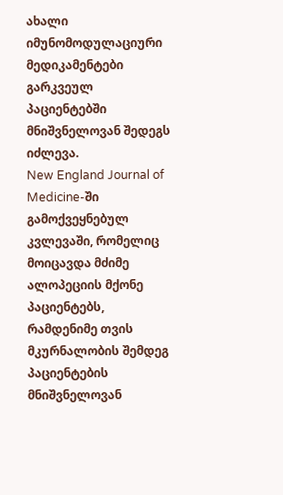ახალი იმუნომოდულაციური მედიკამენტები გარკვეულ პაციენტებში მნიშვნელოვან შედეგს იძლევა.
New England Journal of Medicine-ში გამოქვეყნებულ კვლევაში, რომელიც მოიცავდა მძიმე ალოპეციის მქონე პაციენტებს, რამდენიმე თვის მკურნალობის შემდეგ პაციენტების მნიშვნელოვან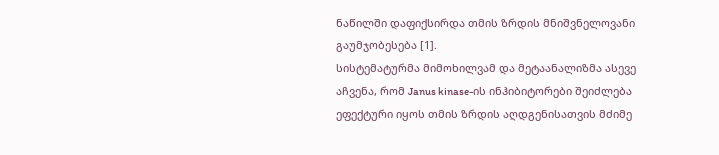ნაწილში დაფიქსირდა თმის ზრდის მნიშვნელოვანი გაუმჯობესება [1].
სისტემატურმა მიმოხილვამ და მეტაანალიზმა ასევე აჩვენა, რომ Janus kinase-ის ინჰიბიტორები შეიძლება ეფექტური იყოს თმის ზრდის აღდგენისათვის მძიმე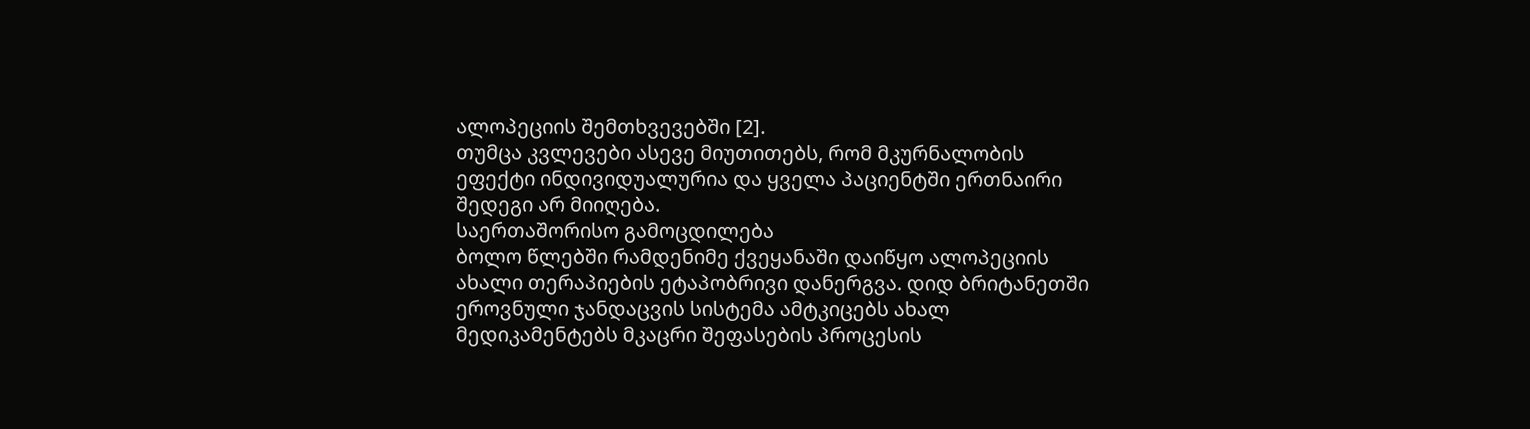ალოპეციის შემთხვევებში [2].
თუმცა კვლევები ასევე მიუთითებს, რომ მკურნალობის ეფექტი ინდივიდუალურია და ყველა პაციენტში ერთნაირი შედეგი არ მიიღება.
საერთაშორისო გამოცდილება
ბოლო წლებში რამდენიმე ქვეყანაში დაიწყო ალოპეციის ახალი თერაპიების ეტაპობრივი დანერგვა. დიდ ბრიტანეთში ეროვნული ჯანდაცვის სისტემა ამტკიცებს ახალ მედიკამენტებს მკაცრი შეფასების პროცესის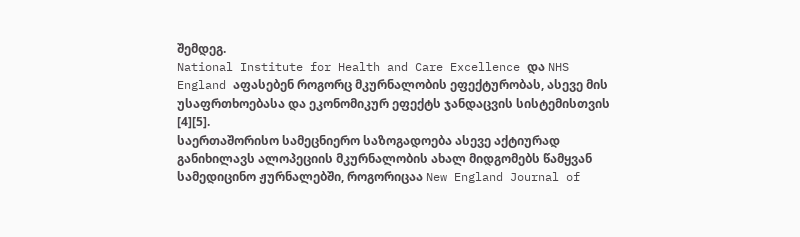შემდეგ.
National Institute for Health and Care Excellence და NHS England აფასებენ როგორც მკურნალობის ეფექტურობას, ასევე მის უსაფრთხოებასა და ეკონომიკურ ეფექტს ჯანდაცვის სისტემისთვის [4][5].
საერთაშორისო სამეცნიერო საზოგადოება ასევე აქტიურად განიხილავს ალოპეციის მკურნალობის ახალ მიდგომებს წამყვან სამედიცინო ჟურნალებში, როგორიცაა New England Journal of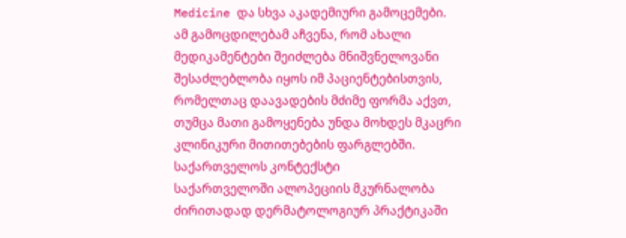Medicine და სხვა აკადემიური გამოცემები.
ამ გამოცდილებამ აჩვენა, რომ ახალი მედიკამენტები შეიძლება მნიშვნელოვანი შესაძლებლობა იყოს იმ პაციენტებისთვის, რომელთაც დაავადების მძიმე ფორმა აქვთ, თუმცა მათი გამოყენება უნდა მოხდეს მკაცრი კლინიკური მითითებების ფარგლებში.
საქართველოს კონტექსტი
საქართველოში ალოპეციის მკურნალობა ძირითადად დერმატოლოგიურ პრაქტიკაში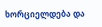ხორციელდება და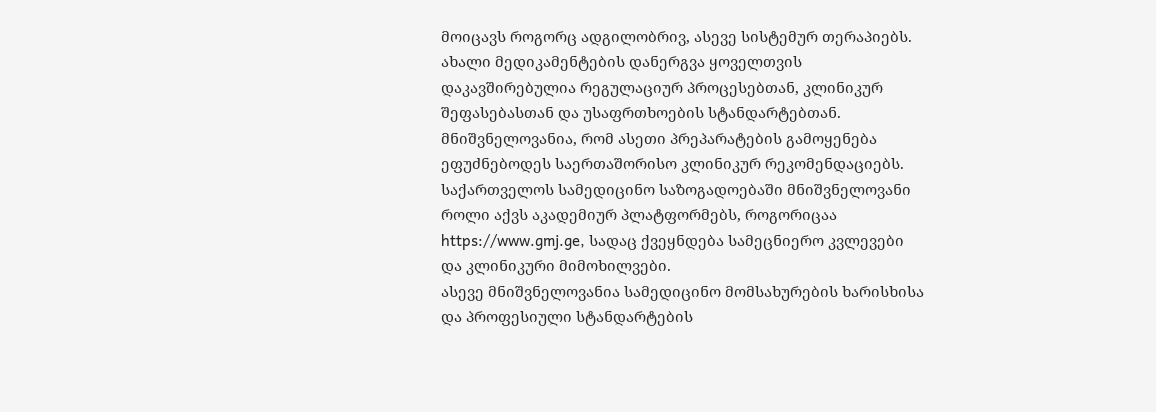მოიცავს როგორც ადგილობრივ, ასევე სისტემურ თერაპიებს.
ახალი მედიკამენტების დანერგვა ყოველთვის დაკავშირებულია რეგულაციურ პროცესებთან, კლინიკურ შეფასებასთან და უსაფრთხოების სტანდარტებთან. მნიშვნელოვანია, რომ ასეთი პრეპარატების გამოყენება ეფუძნებოდეს საერთაშორისო კლინიკურ რეკომენდაციებს.
საქართველოს სამედიცინო საზოგადოებაში მნიშვნელოვანი როლი აქვს აკადემიურ პლატფორმებს, როგორიცაა https://www.gmj.ge, სადაც ქვეყნდება სამეცნიერო კვლევები და კლინიკური მიმოხილვები.
ასევე მნიშვნელოვანია სამედიცინო მომსახურების ხარისხისა და პროფესიული სტანდარტების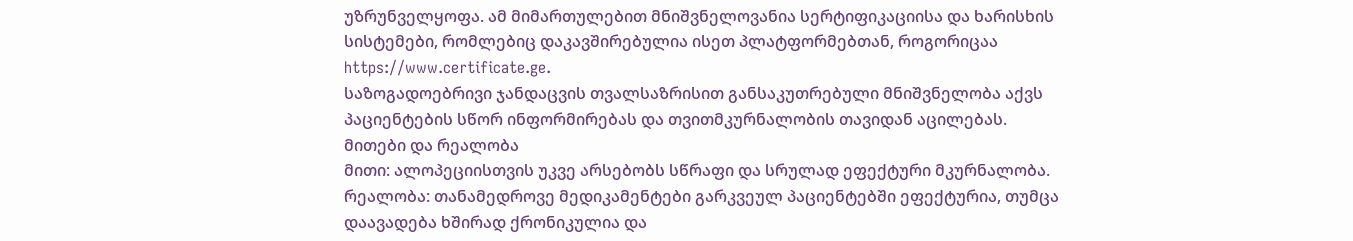უზრუნველყოფა. ამ მიმართულებით მნიშვნელოვანია სერტიფიკაციისა და ხარისხის სისტემები, რომლებიც დაკავშირებულია ისეთ პლატფორმებთან, როგორიცაა https://www.certificate.ge.
საზოგადოებრივი ჯანდაცვის თვალსაზრისით განსაკუთრებული მნიშვნელობა აქვს პაციენტების სწორ ინფორმირებას და თვითმკურნალობის თავიდან აცილებას.
მითები და რეალობა
მითი: ალოპეციისთვის უკვე არსებობს სწრაფი და სრულად ეფექტური მკურნალობა.
რეალობა: თანამედროვე მედიკამენტები გარკვეულ პაციენტებში ეფექტურია, თუმცა დაავადება ხშირად ქრონიკულია და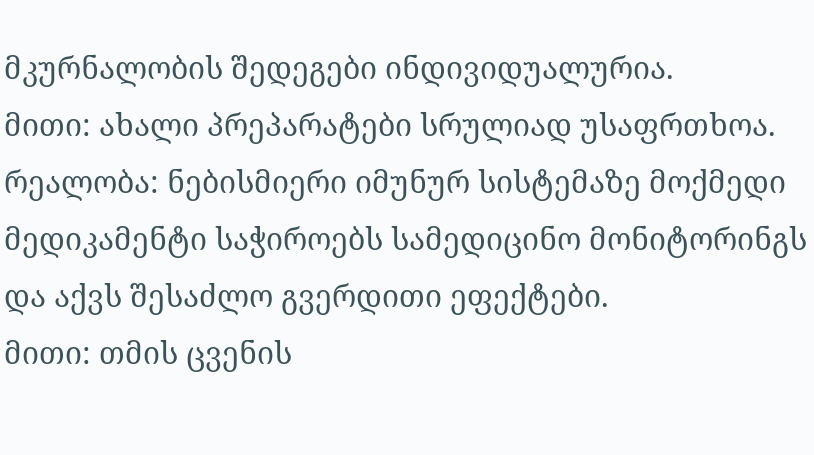მკურნალობის შედეგები ინდივიდუალურია.
მითი: ახალი პრეპარატები სრულიად უსაფრთხოა.
რეალობა: ნებისმიერი იმუნურ სისტემაზე მოქმედი მედიკამენტი საჭიროებს სამედიცინო მონიტორინგს და აქვს შესაძლო გვერდითი ეფექტები.
მითი: თმის ცვენის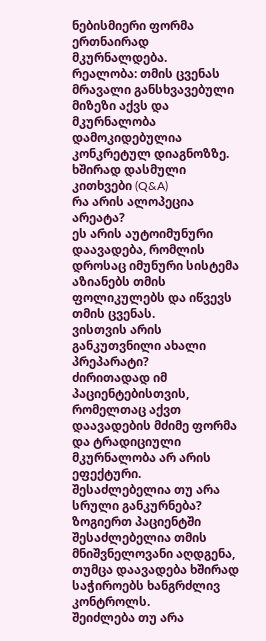ნებისმიერი ფორმა ერთნაირად მკურნალდება.
რეალობა: თმის ცვენას მრავალი განსხვავებული მიზეზი აქვს და მკურნალობა დამოკიდებულია კონკრეტულ დიაგნოზზე.
ხშირად დასმული კითხვები (Q&A)
რა არის ალოპეცია არეატა?
ეს არის აუტოიმუნური დაავადება, რომლის დროსაც იმუნური სისტემა აზიანებს თმის ფოლიკულებს და იწვევს თმის ცვენას.
ვისთვის არის განკუთვნილი ახალი პრეპარატი?
ძირითადად იმ პაციენტებისთვის, რომელთაც აქვთ დაავადების მძიმე ფორმა და ტრადიციული მკურნალობა არ არის ეფექტური.
შესაძლებელია თუ არა სრული განკურნება?
ზოგიერთ პაციენტში შესაძლებელია თმის მნიშვნელოვანი აღდგენა, თუმცა დაავადება ხშირად საჭიროებს ხანგრძლივ კონტროლს.
შეიძლება თუ არა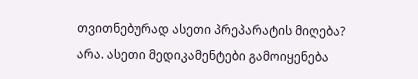თვითნებურად ასეთი პრეპარატის მიღება?
არა. ასეთი მედიკამენტები გამოიყენება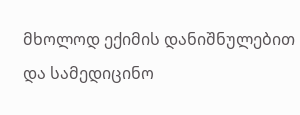მხოლოდ ექიმის დანიშნულებით და სამედიცინო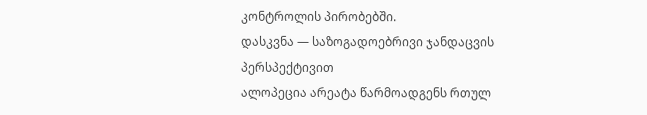კონტროლის პირობებში.
დასკვნა — საზოგადოებრივი ჯანდაცვის პერსპექტივით
ალოპეცია არეატა წარმოადგენს რთულ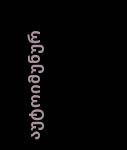აუტოიმუნურ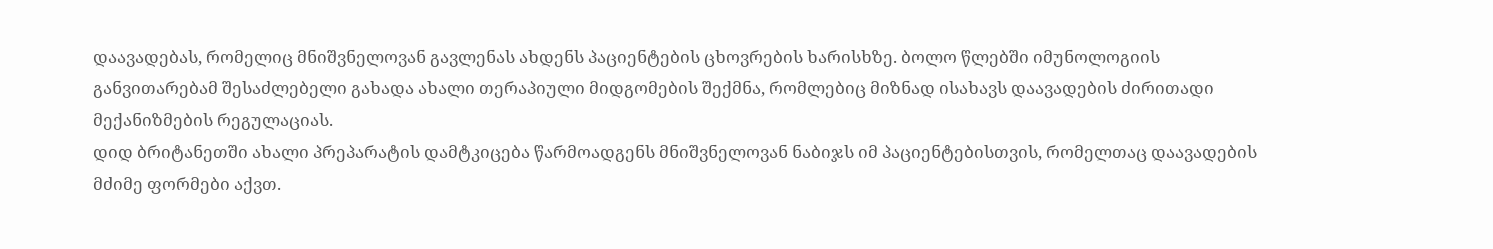დაავადებას, რომელიც მნიშვნელოვან გავლენას ახდენს პაციენტების ცხოვრების ხარისხზე. ბოლო წლებში იმუნოლოგიის განვითარებამ შესაძლებელი გახადა ახალი თერაპიული მიდგომების შექმნა, რომლებიც მიზნად ისახავს დაავადების ძირითადი მექანიზმების რეგულაციას.
დიდ ბრიტანეთში ახალი პრეპარატის დამტკიცება წარმოადგენს მნიშვნელოვან ნაბიჯს იმ პაციენტებისთვის, რომელთაც დაავადების მძიმე ფორმები აქვთ.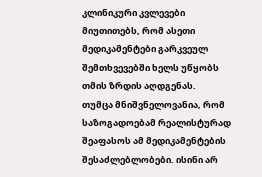კლინიკური კვლევები მიუთითებს, რომ ასეთი მედიკამენტები გარკვეულ შემთხვევებში ხელს უწყობს თმის ზრდის აღდგენას.
თუმცა მნიშვნელოვანია, რომ საზოგადოებამ რეალისტურად შეაფასოს ამ მედიკამენტების შესაძლებლობები. ისინი არ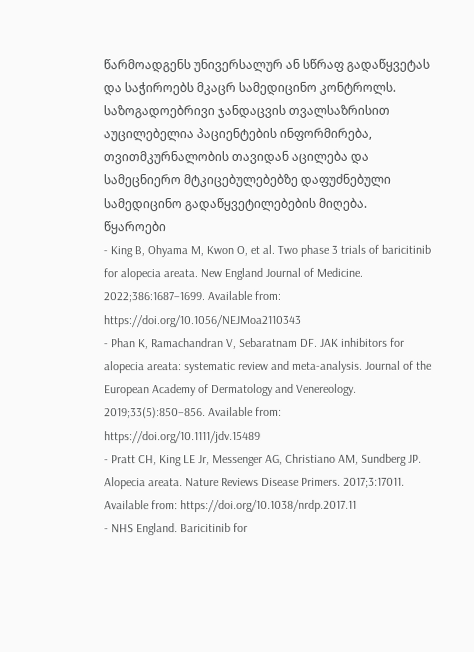წარმოადგენს უნივერსალურ ან სწრაფ გადაწყვეტას და საჭიროებს მკაცრ სამედიცინო კონტროლს.
საზოგადოებრივი ჯანდაცვის თვალსაზრისით აუცილებელია პაციენტების ინფორმირება, თვითმკურნალობის თავიდან აცილება და სამეცნიერო მტკიცებულებებზე დაფუძნებული სამედიცინო გადაწყვეტილებების მიღება.
წყაროები
- King B, Ohyama M, Kwon O, et al. Two phase 3 trials of baricitinib for alopecia areata. New England Journal of Medicine. 2022;386:1687–1699. Available from: https://doi.org/10.1056/NEJMoa2110343
- Phan K, Ramachandran V, Sebaratnam DF. JAK inhibitors for alopecia areata: systematic review and meta-analysis. Journal of the European Academy of Dermatology and Venereology. 2019;33(5):850–856. Available from: https://doi.org/10.1111/jdv.15489
- Pratt CH, King LE Jr, Messenger AG, Christiano AM, Sundberg JP. Alopecia areata. Nature Reviews Disease Primers. 2017;3:17011. Available from: https://doi.org/10.1038/nrdp.2017.11
- NHS England. Baricitinib for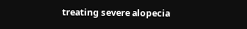treating severe alopecia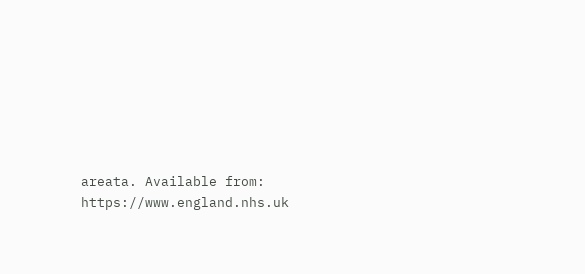areata. Available from: https://www.england.nhs.uk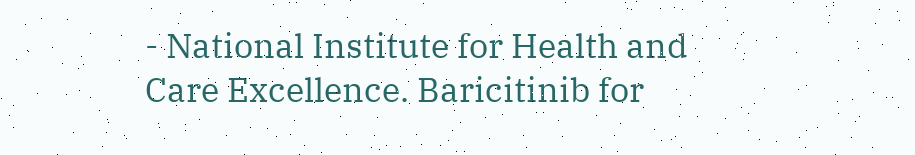- National Institute for Health and Care Excellence. Baricitinib for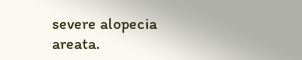severe alopecia areata.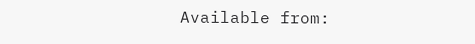Available from: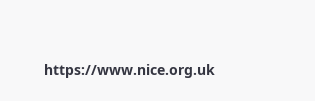https://www.nice.org.uk